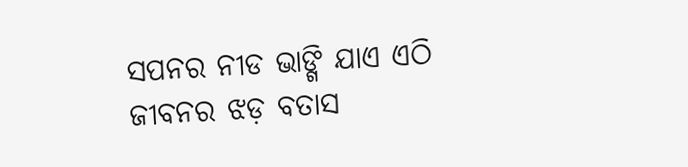ସପନର ନୀଡ ଭାଙ୍ଗି ଯାଏ ଏଠି ଜୀବନର ଝଡ଼ ବତାସ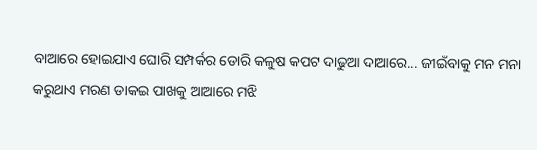ବାଆରେ ହୋଇଯାଏ ଘୋରି ସମ୍ପର୍କର ଡୋରି କଳୁଷ କପଟ ଦାଢୁଆ ଦାଆରେ... ଜୀଇଁବାକୁ ମନ ମନା କରୁଥାଏ ମରଣ ଡାକଇ ପାଖକୁ ଆଆରେ ମଝି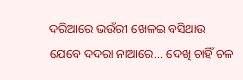ଦରିଆରେ ଭଉଁରୀ ଖେଳଇ ବସିଥାଉ ଯେବେ ଦଦରା ନାଆରେ... ଦେଖି ଚାହିଁ ଚଳ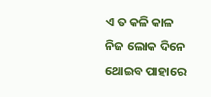ଏ ତ କଳି କାଳ ନିଜ ଲୋକ ଦିନେ ଥୋଇବ ପାହାରେ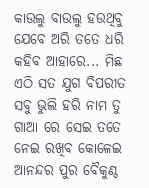କାଉଲୁ ବାଉଲୁ ହଉଥିବୁ ଯେବେ ଅରି ତତେ ଧରି କହିବ ଆହାରେ... ମିଛ ଏଠି ସତ ଯୁଗ ବିପରୀତ ସବୁ ଭୁଲି ହରି ନାମ ତୁ ଗାଆ ରେ ସେଇ ତତେ ନେଇ ରଖିବ କୋଳେଇ ଆନନ୍ଦର ପୁର ବୈକୁଣ୍ଠ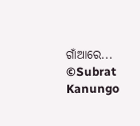ଗାଁଆରେ... ©Subrat Kanungo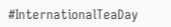#InternationalTeaDay